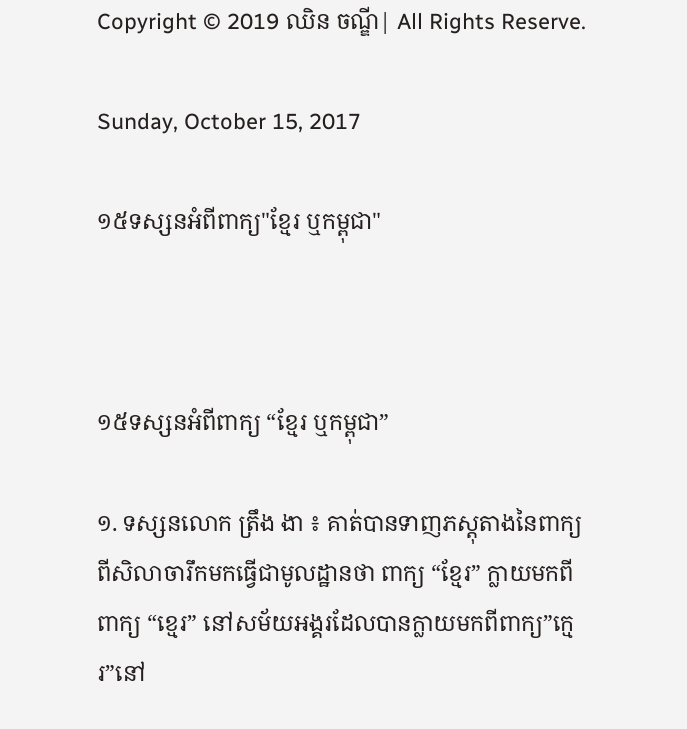Copyright © 2019 ឈិន ចណ្ឌី| All Rights Reserve.

Sunday, October 15, 2017

១៥ទស្សនអំពីពាក្យ"ខ្មែរ ឬកម្ពុជា"



១៥ទស្សនអំពីពាក្យ “ខ្មែរ ឬកម្ពុជា”

១. ទស្សនលោក ត្រឹង ងា ៖ គាត់បានទាញភស្តុតាងនៃពាក្យពីសិលាចារឹកមកធ្វើជាមូលដ្ឋានថា ពាក្យ “ខ្មែរ” ក្លាយមកពីពាក្យ “ខ្មេរ” នៅសម័យអង្គរដែលបានក្លាយមកពីពាក្យ”ក្មេរ”នៅ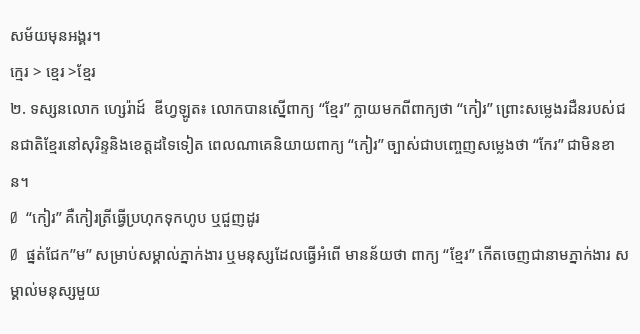សម័យមុនអង្គរ។
ក្មេរ > ខ្មេរ >ខ្មែរ
២. ទស្សនលោក ហ្សេរ៉ាដ៍  ឌីហ្វឡូត៖ លោកបានស្នើពាក្យ “ខ្មែរ” ក្លាយមកពីពាក្យថា “កៀរ” ព្រោះសម្លេងរដឺនរបស់ជនជាតិខ្មែរនៅសុរិន្ទនិងខេត្តដទៃទៀត ពេលណាគេនិយាយពាក្យ “កៀរ” ច្បាស់ជាបញ្ចេញសម្លេងថា “កែរ” ជាមិនខាន។
Ø  “កៀរ” គឺកៀរត្រីធ្វើប្រហុកទុកហូប ឬជួញដូរ
Ø  ផ្នត់ជែក”ម” សម្រាប់សម្គាល់ភ្នាក់ងារ ឬមនុស្សដែលធ្វើអំពើ មានន័យថា ពាក្យ “ខ្មែរ” កើតចេញជានាមភ្នាក់ងារ សម្គាល់មនុស្សមួយ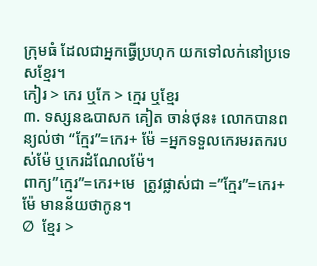ក្រុមធំ ដែលជាអ្នកធ្វើប្រហុក យកទៅលក់នៅប្រទេសខ្មែរ។
កៀរ > កេរ ឬកែ > ក្មេរ ឬខ្មែរ
៣. ទស្សនឩបាសក គៀត ចាន់ថុន៖ លោកបានពន្យល់ថា “ក្មែរ”=កេរ+ ម៉ែ =អ្នកទទួលកេរមរតករបស់ម៉ែ ឬកេរដំណែលម៉ែ។
ពាក្យ”ក្មេរ”=កេរ+មេ  ត្រូវផ្លាស់ជា =”ក្មែរ”=កេរ+ម៉ែ មានន័យថាកូន។
Ø  ខ្មែរ >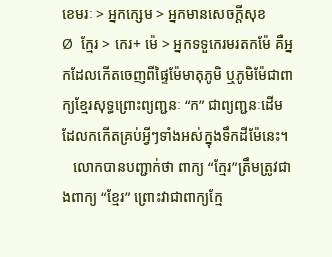ខេមរៈ > អ្នកក្សេម > អ្នកមានសេចក្ដីសុខ
Ø  ក្មែរ > កេរ+ ម៉េ > អ្នកទទួកេរមរតកម៉ែ គឺអ្នកដែលកើតចេញពីផ្ទៃម៉ែមាតុភូមិ ឬភូមិម៉ែជាពាក្យខ្មែរសុទ្ធព្រោះព្យញ្ជនៈ “ក” ជាព្យញ្ជនៈដើមដែលកកើតគ្រប់អ្វីៗទាំងអស់ក្នុងទឹកដីម៉ែនេះ។
   លោកបានបញ្ជាក់ថា ពាក្យ “ក្មែរ”ត្រឹមត្រូវជាងពាក្យ “ខ្មែរ” ព្រោះវាជាពាក្យក្មែ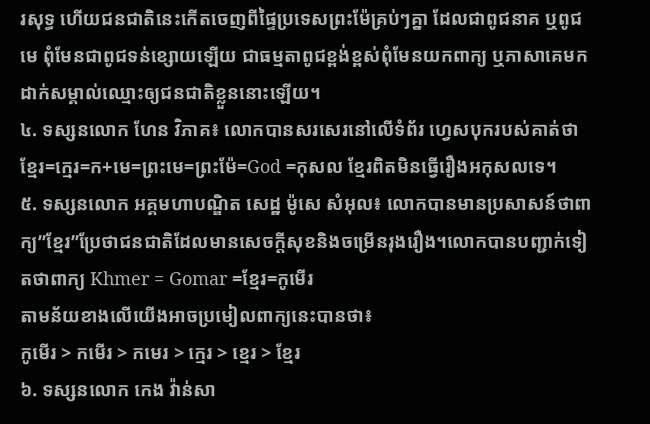រសុទ្ធ ហើយជនជាតិនេះកើតចេញពីផ្ទៃប្រទេសព្រះម៉ែគ្រប់ៗគ្នា ដែលជាពូជនាគ ឬពូជមេ ពុំមែនជាពូជទន់ខ្សោយឡើយ ជាធម្មតាពូជខ្ពង់ខ្ពស់ពុំមែនយកពាក្យ ឬភាសាគេមកដាក់សម្គាល់ឈ្មោះឲ្យជនជាតិខ្លួននោះឡើយ។
៤. ទស្សនលោក ហែន វិភាគ៖ លោកបានសរសេរនៅលើទំព័រ ហ្វេសបុករបស់គាត់ថា
ខ្មែរ=ក្មេរ=ក+មេ=ព្រះមេ=ព្រះម៉ែ=God =កុសល ខ្មែរពិតមិនធ្វើរឿងអកុសលទេ។
៥. ទស្សនលោក អគ្គមហាបណ្ឌិត សេដ្ឋ ម៉ូសេ សំអុល៖ លោកបានមានប្រសាសន៍ថាពាក្យ”ខ្មែរ”ប្រែថាជនជាតិដែលមានសេចក្ដីសុខនិងចម្រើនរុងរឿង។លោកបានបញ្ជាក់ទៀតថាពាក្យ Khmer = Gomar =ខ្មែរ=កូមើរ
តាមន័យខាងលើយើងអាចប្រមៀលពាក្យនេះបានថា៖
កូមើរ > កមើរ > កមេរ > ក្មេរ > ខ្មេរ > ខ្មែរ
៦. ទស្សនលោក កេង វ៉ាន់សា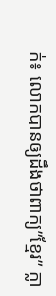ក់៖ លោកបានឲ្យដឹងថាពាក្យ”ខ្មែរ” ក្លា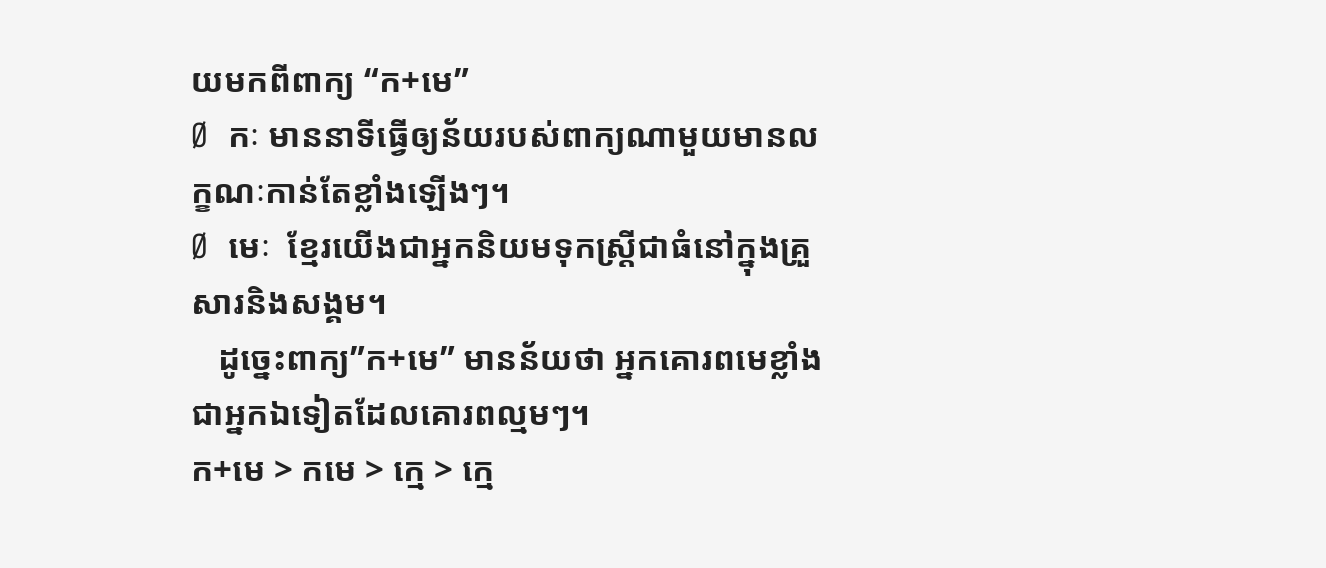យមកពីពាក្យ “ក+មេ”
Ø  កៈ មាននាទីធ្វើឲ្យន័យរបស់ពាក្យណាមួយមានលក្ខណៈកាន់តែខ្លាំងឡើងៗ។
Ø  មេៈ  ខ្មែរយើងជាអ្នកនិយមទុកស្រ្តីជាធំនៅក្នុងគ្រួសារនិងសង្គម។
   ដូច្នេះពាក្យ”ក+មេ” មានន័យថា អ្នកគោរពមេខ្លាំងជាអ្នកឯទៀតដែលគោរពល្មមៗ។
ក+មេ > កមេ > ក្មេ > ក្មេ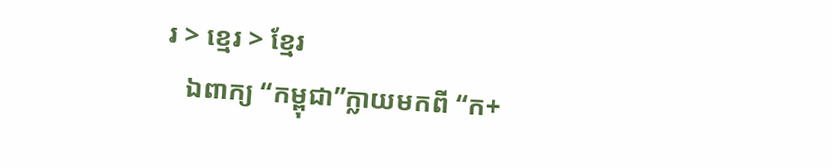រ > ខ្មេរ > ខ្មែរ
   ឯពាក្យ “កម្ពុជា”ក្លាយមកពី “ក+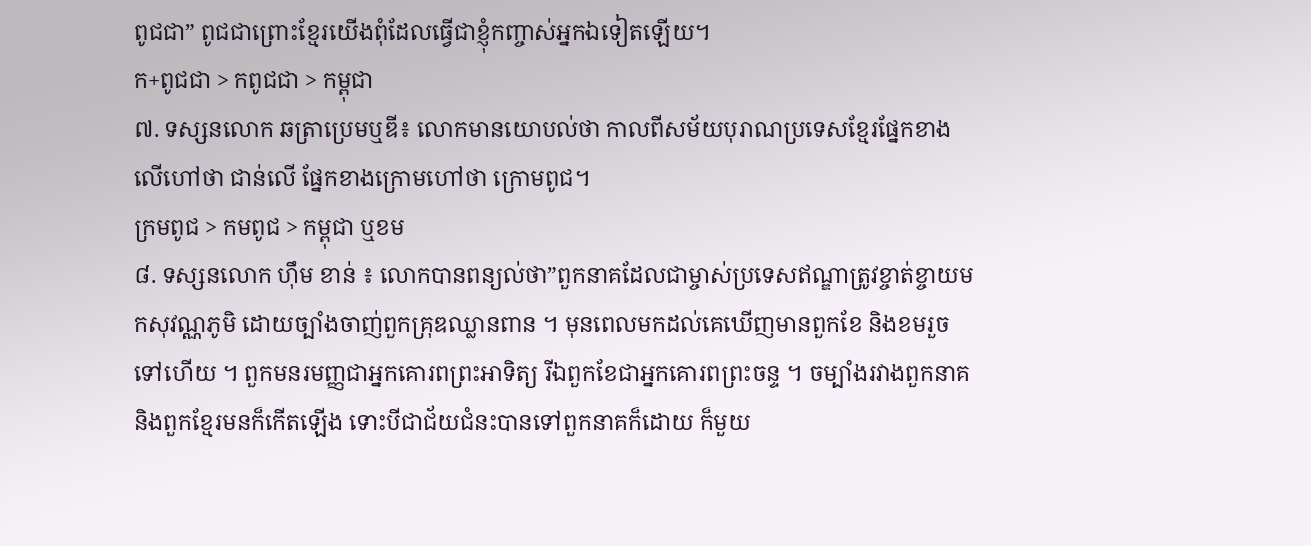ពូជជា” ពូជជាព្រោះខ្មែរយើងពុំដែលធ្វើជាខ្ញុំកញ្ចាស់អ្នកឯទៀតឡើយ។
ក+ពូជជា > កពូជជា > កម្ពុជា
៧. ទស្សនលោក ឆត្រាប្រេមឬឌី៖ លោកមានយោបល់ថា កាលពីសម័យបុរាណប្រទេសខ្មែរផ្នែកខាងលើហៅថា ជាន់លើ ផ្នែកខាងក្រោមហៅថា ក្រោមពូជ។
ក្រមពូជ > កមពូជ > កម្ពុជា ឬខម
៨. ទស្សនលោក ហ៊ឹម ខាន់ ៖ លោកបានពន្យល់ថា”ពួកនាគដែលជាម្ចាស់ប្រទេសឥណ្ឌាត្រូវខ្ចាត់ខ្ចាយមកសុវណ្ណភូមិ ដោយច្បាំងចាញ់ពួកគ្រុឌឈ្លានពាន ។ មុនពេលមកដល់គេឃើញមានពួកខែ និងខមរួចទៅហើយ ។ ពួកមនរមញ្ញជាអ្នកគោរពព្រះអាទិត្យ រីឯពួកខែជាអ្នកគោរពព្រះចន្ទ ។ ចម្បាំងរវាងពួកនាគ និងពួកខ្មែរមនក៏កើតឡើង ទោះបីជាជ័យជំនះបានទៅពួកនាគក៏ដោយ ក៏មួយ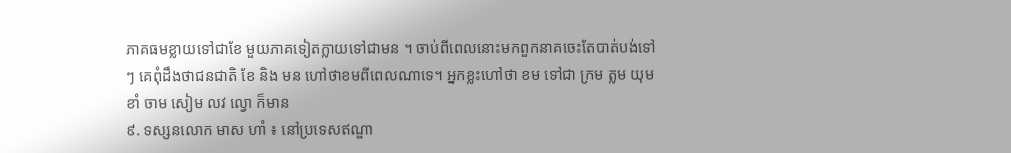ភាគធមខ្លាយទៅជាខែ មួយភាគទៀតក្លាយទៅជាមន ។ ចាប់ពីពេលនោះមកពួកនាគចេះតែបាត់បង់ទៅៗ គេពុំដឹងថាជនជាតិ ខែ និង មន ហៅថាខមពីពេលណាទេ។ អ្នកខ្លះហៅថា ខម ទៅជា ក្រម ត្លម យុមខាំ ចាម សៀម លវ ល្វោ ក៏មាន
៩. ទស្សនលោក មាស ហាំ ៖ នៅប្រទេសឥណ្ឌា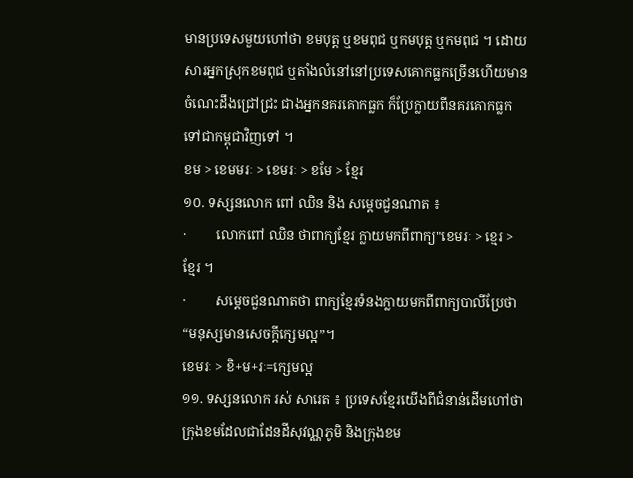មានប្រទេសមួយហៅថា ខមបុត្ត ឬខមពុជ ឬកមបុត្ត ឬកមពុជ ។ ដោយសារអ្នកស្រុកខមពុជ ឬតាំងលំនៅនៅប្រទេសគោកធ្លកច្រើនហើយមានចំណេះដឹងជ្រៅជ្រះ ជាងអ្នកនគរគោកធ្លក ក៏ប្រែក្លាយពីនគរគោកធ្លកទៅជាកម្ពុជាវិញទៅ ។
ខម > ខេមមរៈ > ខេមរៈ > ខមែ > ខ្មែរ
១០. ទស្សនលោក ពៅ ឈិន និង សម្ដេចជួនណាត ៖
·         លោកពៅ ឈិន ថាពាក្យខ្មែរ ក្លាយមកពីពាក្យ"ខេមរៈ > ខ្មេរ > ខ្មែរ ។
·         សម្ដេចជួនណាតថា ពាក្យខ្មែរទំនងក្លាយមកពីពាក្យបាលីប្រែថា “មនុស្សមានសេចក្ដីក្សេមល្អ”។
ខេមរៈ > ខិ+ម+រៈ=ក្សេមល្អ
១១. ទស្សនលោក រស់ សារេត ៖ ប្រទេសខ្មែរយើងពីជំនាន់ដើមហៅថា ក្រុងខមដែលជាដែនដីសុវណ្ណភូមិ និងក្រុងខម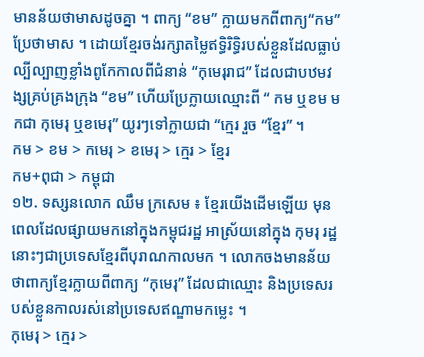មានន័យថាមាសដូចគ្នា ។ ពាក្យ “ខម” ក្លាយមកពីពាក្យ“កម”ប្រែថាមាស ។ ដោយខ្មែរចង់រក្សាតម្លៃឥទ្ធិរិទ្ធិរបស់ខ្លួនដែលធ្លាប់ល្បីល្បាញខ្លាំងពូកែកាលពីជំនាន់ “កុមេរុរាជ” ដែលជាបឋមវង្សគ្រប់គ្រងក្រុង “ខម” ហើយប្រែក្លាយឈ្មោះពី “ កម ឬខម មកជា កុមេរុ ឬខមេរុ” យូរៗទៅក្លាយជា “ក្មេរ រួច “ខ្មែរ” ។
កម > ខម > កមេរុ > ខមេរុ > ក្មេរ > ខ្មែរ
កម+ពុជា > កម្ពុជា
១២. ទស្សនលោក ឈឹម ក្រសេម ៖ ខ្មែរយើងដើមឡើយ មុនពេលដែលផ្សាយមកនៅក្នុងកម្ពុជរដ្ឋ អាស្រ័យនៅក្នុង កុមរុ រដ្ឋនោះៗជាប្រទេសខ្មែរពីបុរាណកាលមក ។ លោកចងមានន័យថាពាក្យខ្មែរក្លាយពីពាក្យ “កុមេរុ” ដែលជាឈ្មោះ និងប្រទេសរបស់ខ្លួនកាលរស់នៅប្រទេសឥណ្ឌាមកម្លេះ ។
កុមេរុ > ក្មេរ >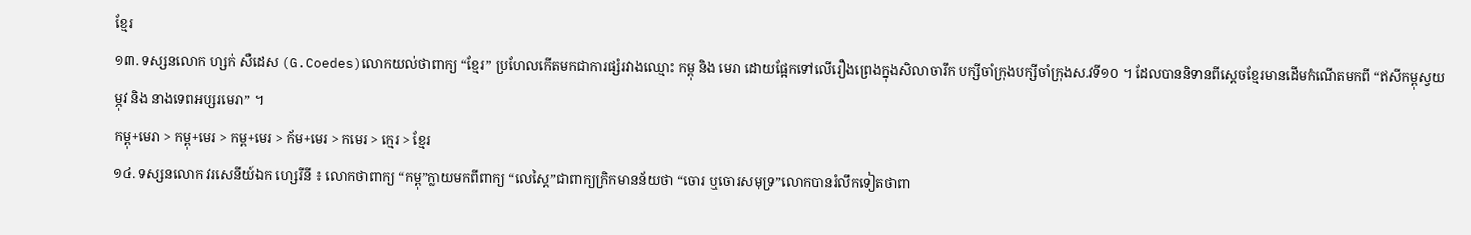ខ្មែរ
១៣. ទស្សនលោក ហ្សក់ សឺដេស (G.Coedes)លោកយល់ថាពាក្យ “ខ្មែរ” ប្រហែលកើតមកជាការផ្សំរវាងឈ្មោះ កម្ពុ និង មេរា ដោយផ្អែកទៅលើរឿងព្រេងក្នុងសិលាចារឹក បក្សីចាំក្រុងបក្សីចាំក្រុងស.វទី១០ ។ ដែលបាននិទានពីស្ដេចខ្មែរមានដើមកំណើតមកពី “ឥសីកម្ពុស្វយម្ភុវ និង នាងទេពអប្សរមេរា” ។
កម្ពុ+មេរា > កម្ពុ+មេរ > កម្ព+មេរ > ក័ម+មេរ > កមេរ > ក្មេរ > ខ្មែរ
១៤. ទស្សនលោក វរសេនីយ៍ឯក ហ្សេរីនី ៖ លោកថាពាក្យ “កម្ពុ”ក្លាយមកពីពាក្យ “លេស្តៃ”ជាពាក្យក្រិកមានន័យថា “ចោរ ឬចោរសមុទ្រ”លោកបានរំលឹកទៀតថាពា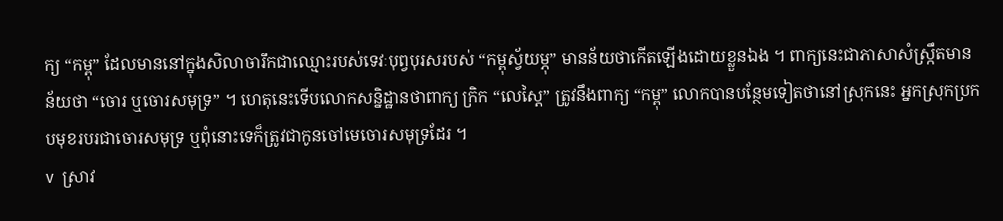ក្យ “កម្ពុ” ដែលមាននៅក្នុងសិលាចារឹកជាឈ្មោះរបស់ទេវៈបុព្វបុរសរបស់ “កម្ពុស្វ័យម្ភុ” មានន័យថាកើតឡើងដោយខ្លួនឯង ។ ពាក្យនេះជាភាសាសំស្ក្រឹតមានន័យថា “ចោរ ឬចោរសមុទ្រ” ។ ហេតុនេះទើបលោកសន្និដ្ឋានថាពាក្យ ក្រិក “លេស្ដៃ” ត្រូវនឹងពាក្យ “កម្ពុ” លោកបានបន្ថែមទៀតថានៅស្រុកនេះ អ្នកស្រុកប្រកបមុខរបរជាចោរសមុទ្រ ឬពុំនោះទេក៏ត្រូវជាកូនចៅមេចោរសមុទ្រដែរ ។
v  ស្រាវ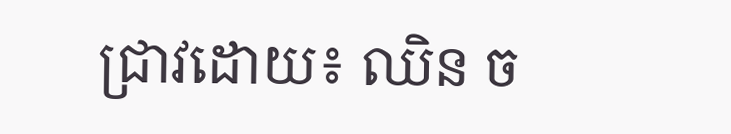ជ្រាវដោយ៖ ឈិន ច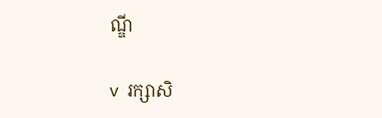ណ្ឌី

v  រក្សាសិ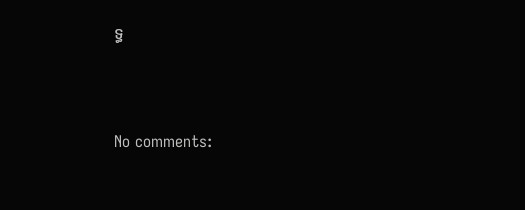ទ្ធ





No comments: